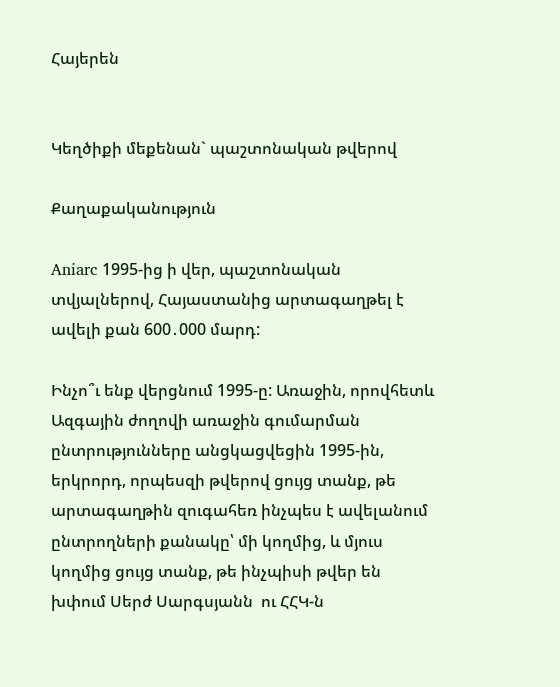Հայերեն


Կեղծիքի մեքենան` պաշտոնական թվերով

Քաղաքականություն

Aniarc 1995-ից ի վեր, պաշտոնական տվյալներով, Հայաստանից արտագաղթել է ավելի քան 600․000 մարդ:

Ինչո՞ւ ենք վերցնում 1995-ը: Առաջին, որովհետև Ազգային ժողովի առաջին գումարման ընտրությունները անցկացվեցին 1995-ին, երկրորդ, որպեսզի թվերով ցույց տանք, թե արտագաղթին զուգահեռ ինչպես է ավելանում ընտրողների քանակը՝ մի կողմից, և մյուս կողմից ցույց տանք, թե ինչպիսի թվեր են խփում Սերժ Սարգսյանն  ու ՀՀԿ-ն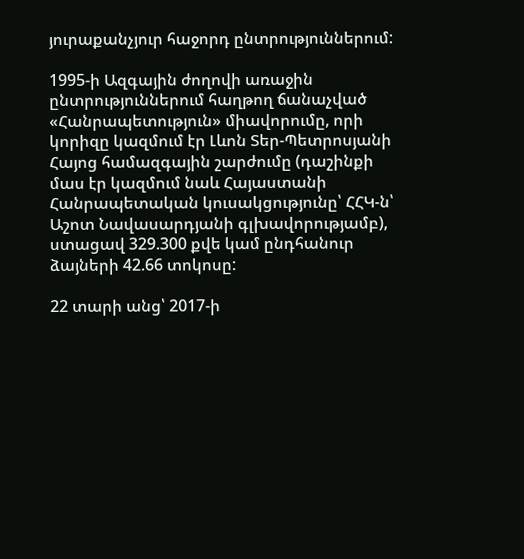յուրաքանչյուր հաջորդ ընտրություններում:

1995-ի Ազգային ժողովի առաջին ընտրություններում հաղթող ճանաչված «Հանրապետություն» միավորումը, որի կորիզը կազմում էր Լևոն Տեր-Պետրոսյանի Հայոց համազգային շարժումը (դաշինքի մաս էր կազմում նաև Հայաստանի Հանրապետական կուսակցությունը՝ ՀՀԿ-ն՝ Աշոտ Նավասարդյանի գլխավորությամբ), ստացավ 329.300 քվե կամ ընդհանուր ձայների 42.66 տոկոսը:

22 տարի անց՝ 2017-ի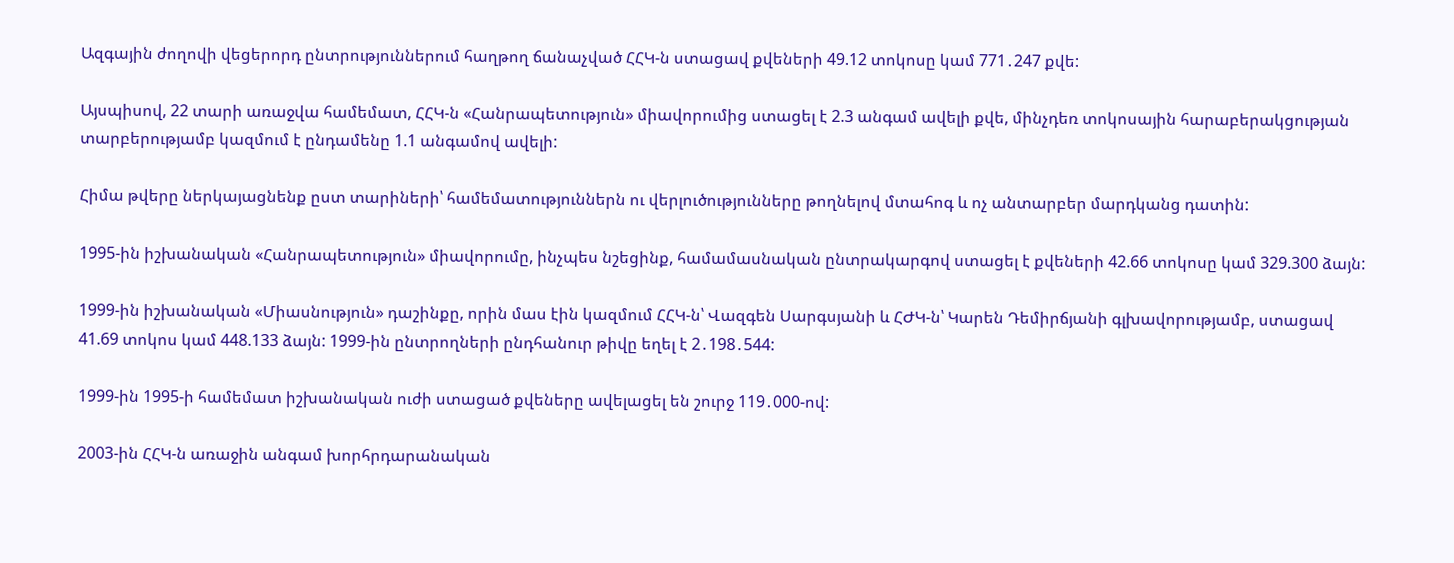Ազգային ժողովի վեցերորդ ընտրություններում հաղթող ճանաչված ՀՀԿ-ն ստացավ քվեների 49.12 տոկոսը կամ 771․247 քվե:

Այսպիսով, 22 տարի առաջվա համեմատ, ՀՀԿ-ն «Հանրապետություն» միավորումից ստացել է 2.3 անգամ ավելի քվե, մինչդեռ տոկոսային հարաբերակցության տարբերությամբ կազմում է ընդամենը 1.1 անգամով ավելի:

Հիմա թվերը ներկայացնենք ըստ տարիների՝ համեմատություններն ու վերլուծությունները թողնելով մտահոգ և ոչ անտարբեր մարդկանց դատին:

1995-ին իշխանական «Հանրապետություն» միավորումը, ինչպես նշեցինք, համամասնական ընտրակարգով ստացել է քվեների 42.66 տոկոսը կամ 329.300 ձայն:

1999-ին իշխանական «Միասնություն» դաշինքը, որին մաս էին կազմում ՀՀԿ-ն՝ Վազգեն Սարգսյանի և ՀԺԿ-ն՝ Կարեն Դեմիրճյանի գլխավորությամբ, ստացավ 41.69 տոկոս կամ 448.133 ձայն: 1999-ին ընտրողների ընդհանուր թիվը եղել է 2․198․544:

1999-ին 1995-ի համեմատ իշխանական ուժի ստացած քվեները ավելացել են շուրջ 119․000-ով:

2003-ին ՀՀԿ-ն առաջին անգամ խորհրդարանական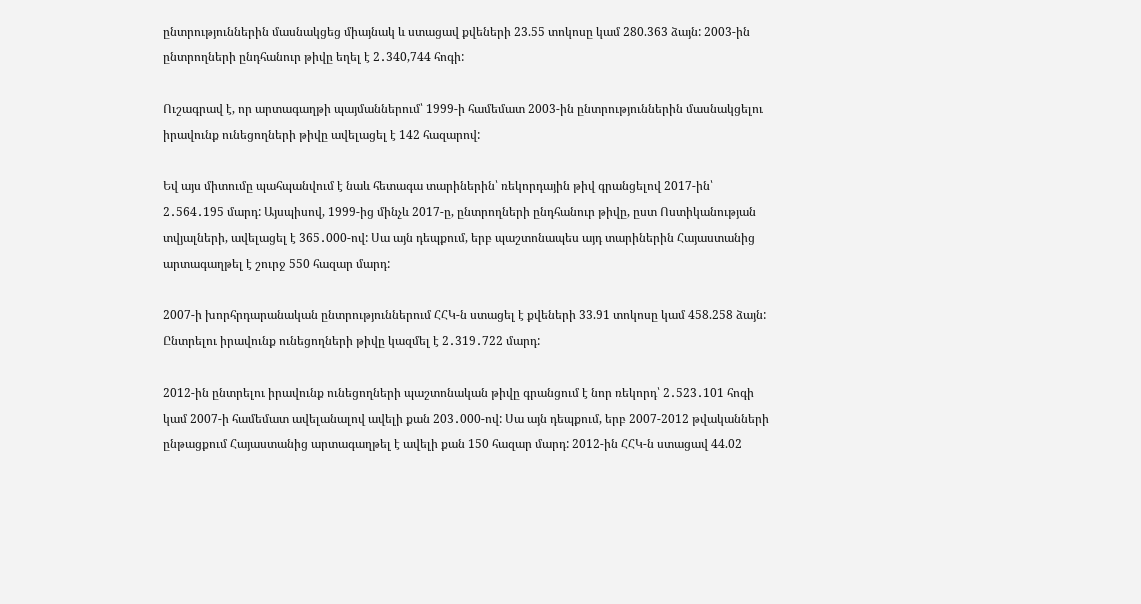ընտրություններին մասնակցեց միայնակ և ստացավ քվեների 23.55 տոկոսը կամ 280.363 ձայն: 2003-ին ընտրողների ընդհանուր թիվը եղել է 2․340,744 հոգի:

Ուշագրավ է, որ արտագաղթի պայմաններում՝ 1999-ի համեմատ 2003-ին ընտրություններին մասնակցելու իրավունք ունեցողների թիվը ավելացել է 142 հազարով:

Եվ այս միտումը պահպանվում է նաև հետագա տարիներին՝ ռեկորդային թիվ գրանցելով 2017-ին՝ 2․564․195 մարդ: Այսպիսով, 1999-ից մինչև 2017-ը, ընտրողների ընդհանուր թիվը, ըստ Ոստիկանության տվյալների, ավելացել է 365․000-ով: Սա այն դեպքում, երբ պաշտոնապես այդ տարիներին Հայաստանից արտագաղթել է շուրջ 550 հազար մարդ:

2007-ի խորհրդարանական ընտրություններում ՀՀԿ-ն ստացել է քվեների 33.91 տոկոսը կամ 458.258 ձայն: Ընտրելու իրավունք ունեցողների թիվը կազմել է 2․319․722 մարդ:

2012-ին ընտրելու իրավունք ունեցողների պաշտոնական թիվը գրանցում է նոր ռեկորդ՝ 2․523․101 հոգի կամ 2007-ի համեմատ ավելանալով ավելի քան 203․000-ով: Սա այն դեպքում, երբ 2007-2012 թվականների ընթացքում Հայաստանից արտագաղթել է ավելի քան 150 հազար մարդ: 2012-ին ՀՀԿ-ն ստացավ 44.02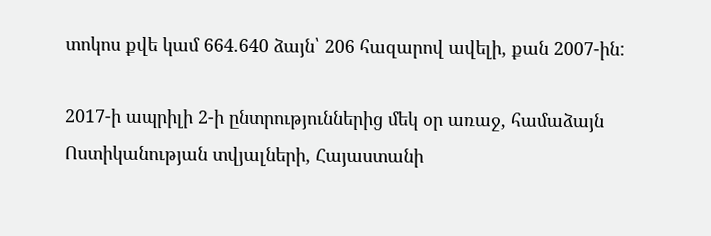տոկոս քվե կամ 664.640 ձայն՝ 206 հազարով ավելի, քան 2007-ին:

2017-ի ապրիլի 2-ի ընտրություններից մեկ օր առաջ, համաձայն Ոստիկանության տվյալների, Հայաստանի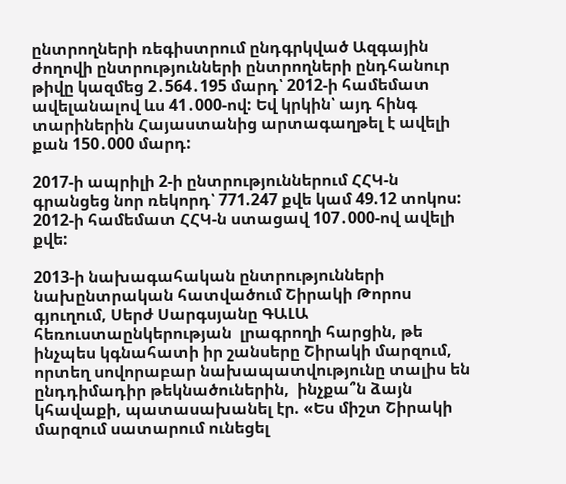ընտրողների ռեգիստրում ընդգրկված Ազգային ժողովի ընտրությունների ընտրողների ընդհանուր թիվը կազմեց 2․564․195 մարդ՝ 2012-ի համեմատ ավելանալով ևս 41․000-ով: Եվ կրկին՝ այդ հինգ տարիներին Հայաստանից արտագաղթել է ավելի քան 150․000 մարդ:

2017-ի ապրիլի 2-ի ընտրություններում ՀՀԿ-ն գրանցեց նոր ռեկորդ՝ 771.247 քվե կամ 49.12 տոկոս: 2012-ի համեմատ ՀՀԿ-ն ստացավ 107․000-ով ավելի քվե:

2013-ի նախագահական ընտրությունների նախընտրական հատվածում Շիրակի Թորոս գյուղում, Սերժ Սարգսյանը ԳԱԼԱ հեռուստաընկերության  լրագրողի հարցին, թե ինչպես կգնահատի իր շանսերը Շիրակի մարզում, որտեղ սովորաբար նախապատվությունը տալիս են ընդդիմադիր թեկնածուներին,  ինչքա՞ն ձայն կհավաքի, պատասախանել էր. «Ես միշտ Շիրակի  մարզում սատարում ունեցել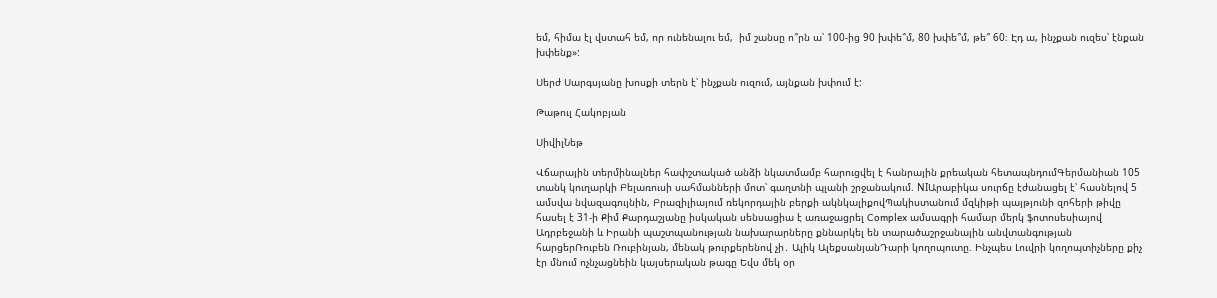եմ, հիմա էլ վստահ եմ, որ ունենալու եմ,  իմ շանսը ո՞րն ա՝ 100-ից 90 խփե՞մ, 80 խփե՞մ, թե՞ 60։ Էդ ա, ինչքան ուզես՝ էնքան խփենք»:

Սերժ Սարգսյանը խոսքի տերն է՝ ինչքան ուզում, այնքան խփում է:

Թաթուլ Հակոբյան

ՍիվիլՆեթ

Վճարային տերմինալներ հափշտակած անձի նկատմամբ հարուցվել է հանրային քրեական հետապնդումԳերմանիան 105 տանկ կուղարկի Բելառուսի սահմանների մոտ՝ գաղտնի պլանի շրջանակում. NIԱրաբիկա սուրճը էժանացել է՝ հասնելով 5 ամսվա նվազագույնին, Բրազիլիայում ռեկորդային բերքի ակնկալիքովՊակիստանում մզկիթի պայթյունի զոհերի թիվը հասել է 31-ի Քիմ Քարդաշյանը իսկական սենսացիա է առաջացրել Complex ամսագրի համար մերկ ֆոտոսեսիայով Ադրբեջանի և Իրանի պաշտպանության նախարարները քննարկել են տարածաշրջանային անվտանգության հարցերՌուբեն Ռուբինյան, մենակ թուրքերենով չի․ Ալիկ ԱլեքսանյանԴարի կողոպուտը. Ինչպես Լուվրի կողոպտիչները քիչ էր մնում ոչնչացնեին կայսերական թագը Եվս մեկ օր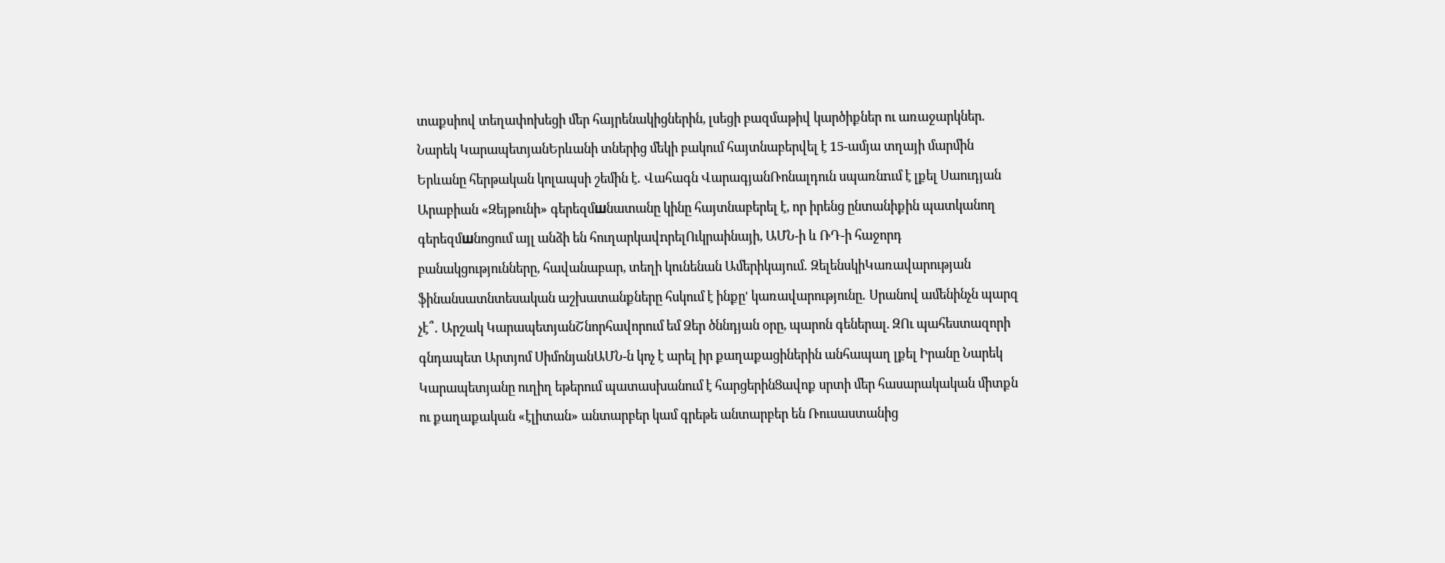տաքսիով տեղափոխեցի մեր հայրենակիցներին, լսեցի բազմաթիվ կարծիքներ ու առաջարկներ. Նարեկ ԿարապետյանԵրևանի տներից մեկի բակում հայտնաբերվել է 15-ամյա տղայի մարմին Երևանը հերթական կոլապսի շեմին է․ Վահագն ՎարագյանՌոնալդուն սպառնnւմ է լքել Սաուդյան Արաբիան «Զեյթունի» գերեզմшնատանը կինը հայտնաբերել է, որ իրենց ընտանիքին պատկանող գերեզմшնոցում այլ անձի են հուղարկավnրելՈւկրաինայի, ԱՄՆ-ի և ՌԴ-ի հաջորդ բանակցությունները, հավանաբար, տեղի կունենան Ամերիկայում․ ԶելենսկիԿառավարության ֆինանսատնտեսական աշխատանքները հսկում է ինքը' կառավարությունը․ Սրանով ամենինչն պարզ չէ՞․ Արշակ ԿարապետյանՇնորհավորում եմ Ձեր ծննդյան օրը, պարոն գեներալ. ԶՈւ պահեստազորի գնդապետ Արտյոմ ՍիմոնյանԱՄՆ-ն կոչ է արել իր քաղաքացիներին անհապաղ լքել Իրանը Նարեկ Կարապետյանը ուղիղ եթերում պատասխանում է հարցերինՑավոք սրտի մեր հասարակական միտքն ու քաղաքական «էլիտան» անտարբեր կամ գրեթե անտարբեր են Ռուսաստանից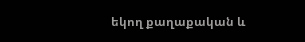եկող քաղաքական և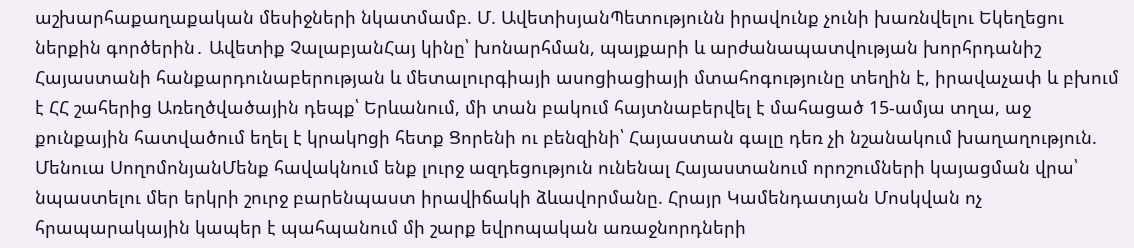աշխարհաքաղաքական մեսիջների նկատմամբ. Մ. ԱվետիսյանՊետությունն իրավունք չունի խառնվելու Եկեղեցու ներքին գործերին․ Ավետիք ՉալաբյանՀայ կինը՝ խոնարհման, պայքարի և արժանապատվության խորհրդանիշ Հայաստանի հանքարդունաբերության և մետալուրգիայի ասոցիացիայի մտահոգությունը տեղին է, իրավաչափ և բխում է ՀՀ շահերից Առեղծվածային դեպք՝ Երևանում, մի տան բակում հայտնաբերվել է մահացած 15-ամյա տղա, աջ քունքային հատվածում եղել է կրակnցի հետք Ցորենի ու բենզինի՝ Հայաստան գալը դեռ չի նշանակում խաղաղություն. Մենուա ՍողոմոնյանՄենք հավակնում ենք լուրջ ազդեցություն ունենալ Հայաստանում որոշումների կայացման վրա՝ նպաստելու մեր երկրի շուրջ բարենպաստ իրավիճակի ձևավորմանը. Հրայր Կամենդատյան Մոսկվան ոչ հրապարակային կապեր է պահպանում մի շարք եվրոպական առաջնորդների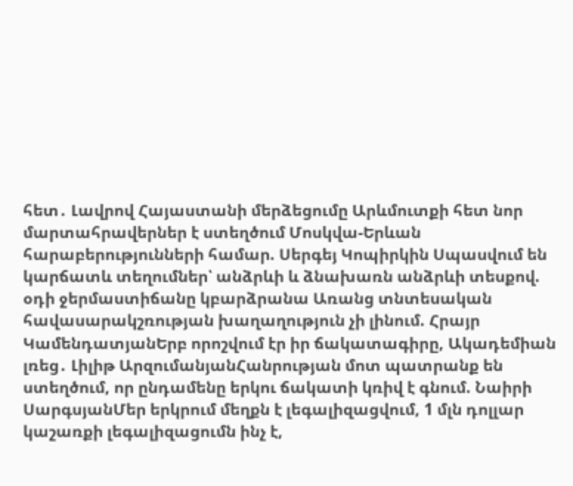հետ․ Լավրով Հայաստանի մերձեցումը Արևմուտքի հետ նոր մարտահրավերներ է ստեղծում Մոսկվա-Երևան հարաբերությունների համար. Սերգեյ Կոպիրկին Սպասվում են կարճատև տեղումներ՝ անձրևի և ձնախառն անձրևի տեսքով. օդի ջերմաստիճանը կբարձրանա Առանց տնտեսական հավասարակշռության խաղաղություն չի լինում. Հրայր ԿամենդատյանԵրբ որոշվում էր իր ճակատագիրը, Ակադեմիան լռեց․ Լիլիթ ԱրզումանյանՀանրության մոտ պատրանք են ստեղծում, որ ընդամենը երկու ճակատի կռիվ է գնում. Նաիրի ՍարգսյանՄեր երկրում մեղքն է լեգալիզացվում, 1 մլն դոլլար կաշառքի լեգալիզացումն ինչ է,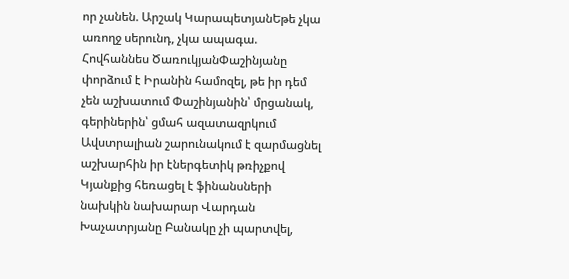որ չանեն. Արշակ ԿարապետյանԵթե չկա առողջ սերունդ, չկա ապագա. Հովհաննես ԾառուկյանՓաշինյանը փորձում է Իրանին համոզել, թե իր դեմ չեն աշխատում Փաշինյանին՝ մրցանակ, գերիներին՝ ցմահ ազատազրկում Ավստրալիան շարունակում է զարմացնել աշխարհին իր էներգետիկ թռիչքով Կյանքից հեռացել է ֆինանսների նախկին նախարար Վարդան Խաչատրյանը Բանակը չի պարտվել,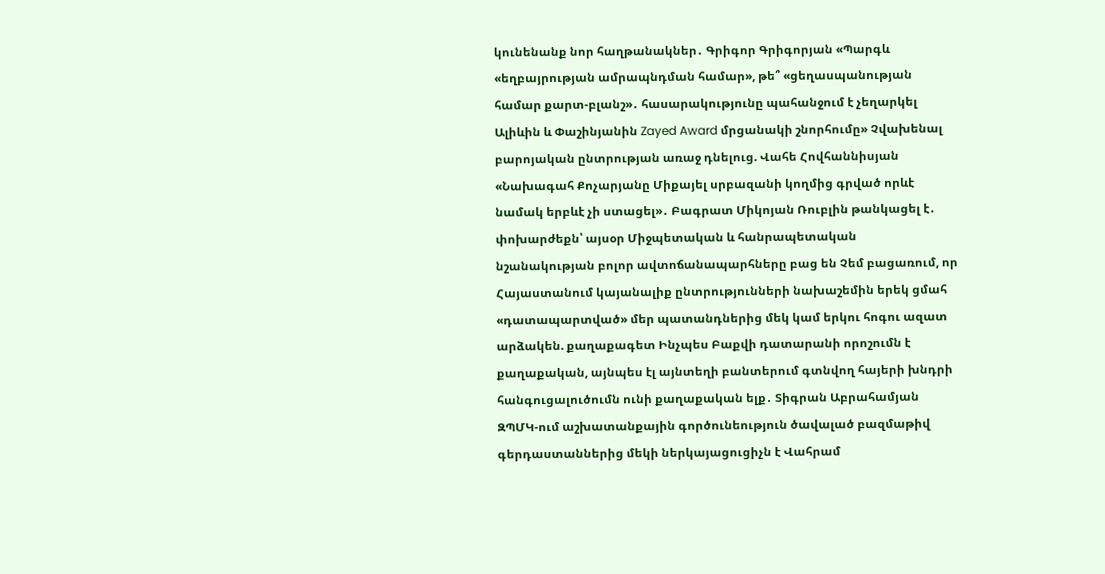կունենանք նոր հաղթանակներ․ Գրիգոր Գրիգորյան «Պարգև «եղբայրության ամրապնդման համար», թե՞ «ցեղասպանության համար քարտ-բլանշ»․ հասարակությունը պահանջում է չեղարկել Ալիևին և Փաշինյանին Zayed Award մրցանակի շնորհումը» Չվախենալ բարոյական ընտրության առաջ դնելուց. Վահե Հովհաննիսյան «Նախագահ Քոչարյանը Միքայել սրբազանի կողմից գրված որևէ նամակ երբևէ չի ստացել»․ Բագրատ Միկոյան Ռուբլին թանկացել է․ փոխարժեքն՝ այսօր Միջպետական և հանրապետական նշանակության բոլոր ավտոճանապարհները բաց են Չեմ բացառում, որ Հայաստանում կայանալիք ընտրությունների նախաշեմին երեկ ցմահ «դատապարտված» մեր պատանդներից մեկ կամ երկու հոգու ազատ արձակեն. քաղաքագետ Ինչպես Բաքվի դատարանի որոշումն է քաղաքական, այնպես էլ այնտեղի բանտերում գտնվող հայերի խնդրի հանգուցալուծումն ունի քաղաքական ելք․ Տիգրան Աբրահամյան ԶՊՄԿ-ում աշխատանքային գործունեություն ծավալած բազմաթիվ գերդաստաններից մեկի ներկայացուցիչն է Վահրամ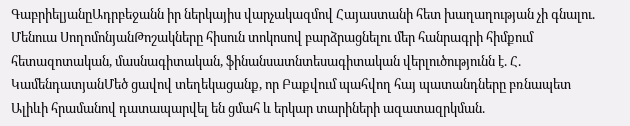ԳաբրիելյանըԱդրբեջանն իր ներկայիս վարչակազմով Հայաստանի հետ խաղաղության չի գնալու. Մենուա ՍողոմոնյանԹոշակները հիսուն տոկոսով բարձրացնելու մեր հանրագրի հիմքում հետազոտական, մասնագիտական, ֆինանսատնտեսագիտական վերլուծությունն է. Հ. ԿամենդատյանՄեծ ցավով տեղեկացանք, որ Բաքվում պահվող հայ պատանդները բռնապետ Ալիևի հրամանով դատապարվել են ցմահ և երկար տարիների ազատազրկման.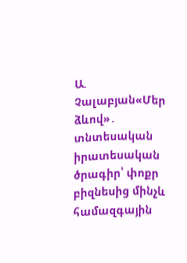Ա. Չալաբյան«Մեր ձևով»․ տնտեսական իրատեսական ծրագիր՝ փոքր բիզնեսից մինչև համազգային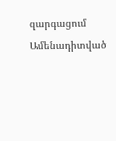զարգացում
Ամենադիտված